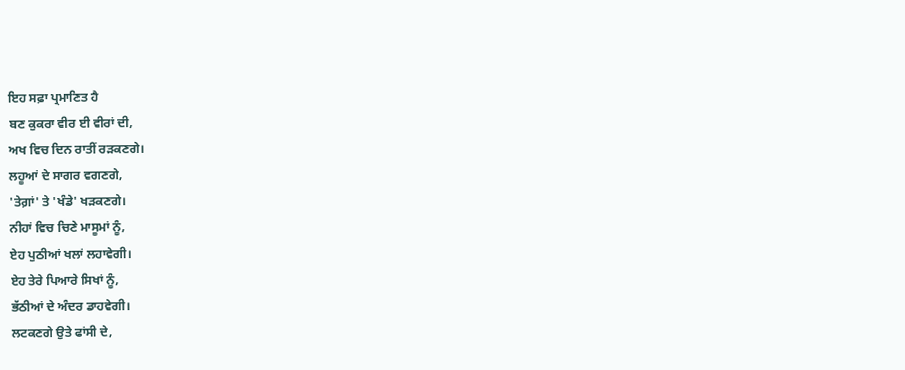ਇਹ ਸਫ਼ਾ ਪ੍ਰਮਾਣਿਤ ਹੈ
ਬਣ ਕੁਕਰਾ ਵੀਰ ਈ ਵੀਰਾਂ ਦੀ,
ਅਖ ਵਿਚ ਦਿਨ ਰਾਤੀਂ ਰੜਕਣਗੇ।
ਲਹੂਆਂ ਦੇ ਸਾਗਰ ਵਗਣਗੇ,
'ਤੇਗ਼ਾਂ' ਤੇ 'ਖੰਡੇ' ਖੜਕਣਗੇ।
ਨੀਹਾਂ ਵਿਚ ਚਿਣੇ ਮਾਸੂਮਾਂ ਨੂੰ,
ਏਹ ਪੁਠੀਆਂ ਖਲਾਂ ਲਹਾਵੇਗੀ।
ਏਹ ਤੇਰੇ ਪਿਆਰੇ ਸਿਖਾਂ ਨੂੰ,
ਭੱਠੀਆਂ ਦੇ ਅੰਦਰ ਡਾਹਵੇਗੀ।
ਲਟਕਣਗੇ ਉਤੇ ਫਾਂਸੀ ਦੇ,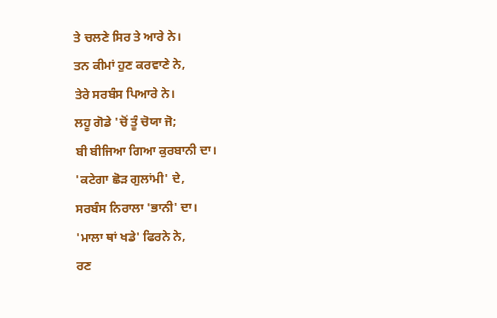ਤੇ ਚਲਣੇ ਸਿਰ ਤੇ ਆਰੇ ਨੇ।
ਤਨ ਕੀਮਾਂ ਹੁਣ ਕਰਵਾਣੇ ਨੇ,
ਤੇਰੇ ਸਰਬੰਸ ਪਿਆਰੇ ਨੇ।
ਲਹੂ ਗੋਡੇ 'ਚੋਂ ਤੂੰ ਚੋਯਾ ਜੋ;
ਬੀ ਬੀਜਿਆ ਗਿਆ ਕੁਰਬਾਨੀ ਦਾ।
'ਕਟੇਗਾ ਛੋੜ ਗੁਲਾਂਮੀ' ਦੇ,
ਸਰਬੰਸ ਨਿਰਾਲਾ 'ਭਾਨੀ' ਦਾ।
'ਮਾਲਾ ਥਾਂ ਖਡੇ' ਫਿਰਨੇ ਨੇ,
ਰਣ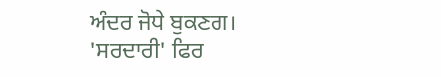ਅੰਦਰ ਜੋਧੇ ਬੁਕਣਗ।
'ਸਰਦਾਰੀ' ਫਿਰ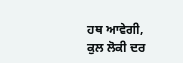ਹਥ ਆਵੇਗੀ,
ਕੁਲ ਲੋਕੀ ਦਰ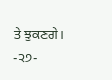ਤੇ ਝੁਕਣਗੇ।
-੨੭-